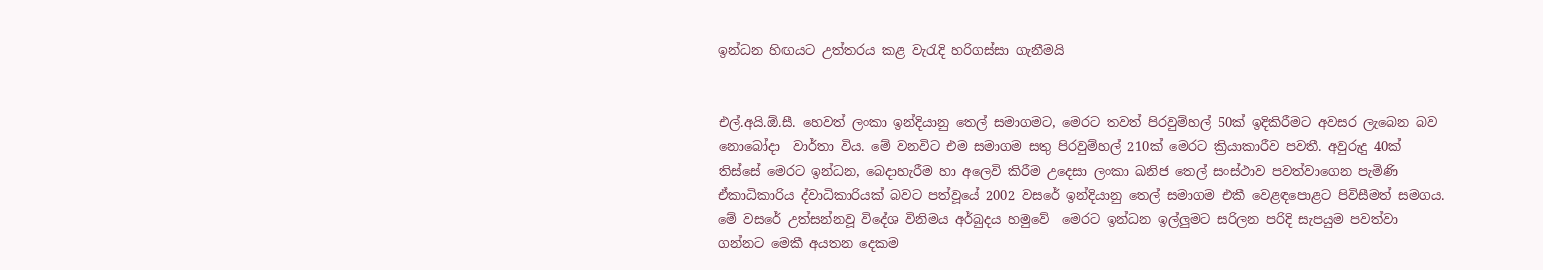ඉන්ධන හිඟයට උත්තරය කළ වැරැදි හරිගස්සා ගැනීමයි


එල්.අයි.ඕ.සී. හෙවත් ලංකා ඉන්දියානු තෙල් සමාගමට, මෙරට තවත් පිරවුම්හල් 50ක් ඉදිකිරීමට අවසර ලැබෙන බව නොබෝදා  වාර්තා විය. මේ වනවිට එම සමාගම සතු පිරවුම්හල් 210ක් මෙරට ක්‍රියාකාරීව පවතී. අවුරුදු 40ක් තිස්සේ මෙරට ඉන්ධන, බෙදාහැරීම හා අලෙවි කිරීම උදෙසා ලංකා ඛනිජ තෙල් සංස්ථාව පවත්වාගෙන පැමිණි ඒකාධිකාරිය ද්වාධිකාරියක් බවට පත්වූයේ 2002 වසරේ ඉන්දියානු තෙල් සමාගම එකී වෙළඳපොළට පිවිසීමත් සමගය. මේ වසරේ උත්සන්නවූ විදේශ විනිමය අර්බුදය හමුවේ  මෙරට ඉන්ධන ඉල්ලුමට සරිලන පරිදි සැපයුම පවත්වා ගන්නට මෙකී අයතන දෙකම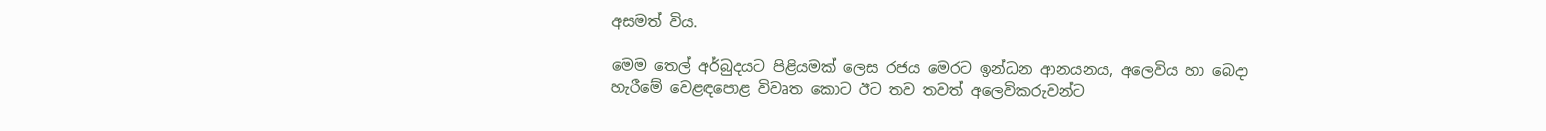අසමත් විය.

මෙම තෙල් අර්බුදයට පිළියමක් ලෙස රජය මෙරට ඉන්ධන ආනයනය, අලෙවිය හා බෙදා හැරීමේ වෙළඳපොළ විවෘත කොට ඊට තව තවත් අලෙවිකරුවන්ට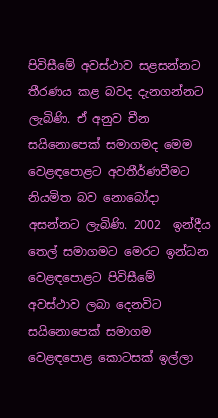පිවිසීමේ අවස්ථාව සළසන්නට තීරණය කළ බවද දැනගන්නට ලැබිණි. ඒ අනුව චීන සයිනොපෙක් සමාගමද මෙම වෙළඳපොළට අවතීර්ණවීමට නියමිත බව නොබෝදා අසන්නට ලැබිණි. 2002  ඉන්දීය තෙල් සමාගමට මෙරට ඉන්ධන වෙළඳපොළට පිවිසීමේ අවස්ථාව ලබා දෙනවිට සයිනොපෙක් සමාගම වෙළඳපොළ කොටසක් ඉල්ලා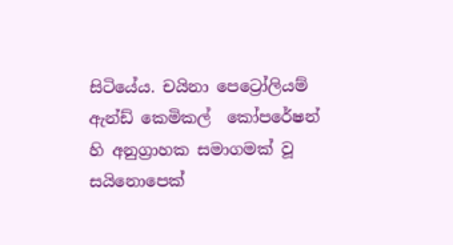සිටියේය. චයිනා පෙට්‍රෝලියම් ඇන්ඩ් කෙමිකල්  කෝපරේෂන් හි අනුග්‍රාහක සමාගමක් වූ සයිනොපෙක්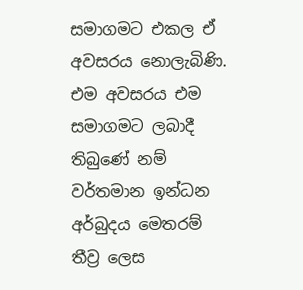සමාගමට එකල ඒ අවසරය නොලැබිණි. එම අවසරය එම සමාගමට ලබාදී තිබුණේ නම් වර්තමාන ඉන්ධන අර්බුදය මෙතරම් තීව්‍ර ලෙස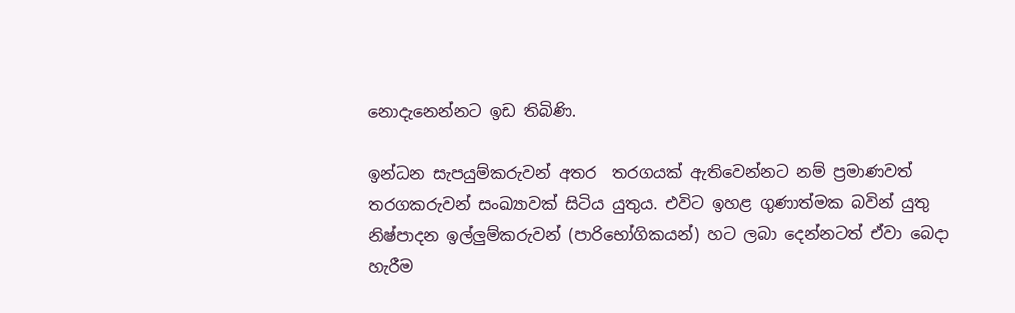නොදැනෙන්නට ඉඩ තිබිණි.

ඉන්ධන සැපයුම්කරුවන් අතර  තරගයක් ඇතිවෙන්නට නම් ප්‍රමාණවත් තරගකරුවන් සංඛ්‍යාවක් සිටිය යුතුය. එවිට ඉහළ ගුණාත්මක බවින් යුතු නිෂ්පාදන ඉල්ලුම්කරුවන් (පාරිභෝගිකයන්) හට ලබා දෙන්නටත් ඒවා බෙදා හැරීම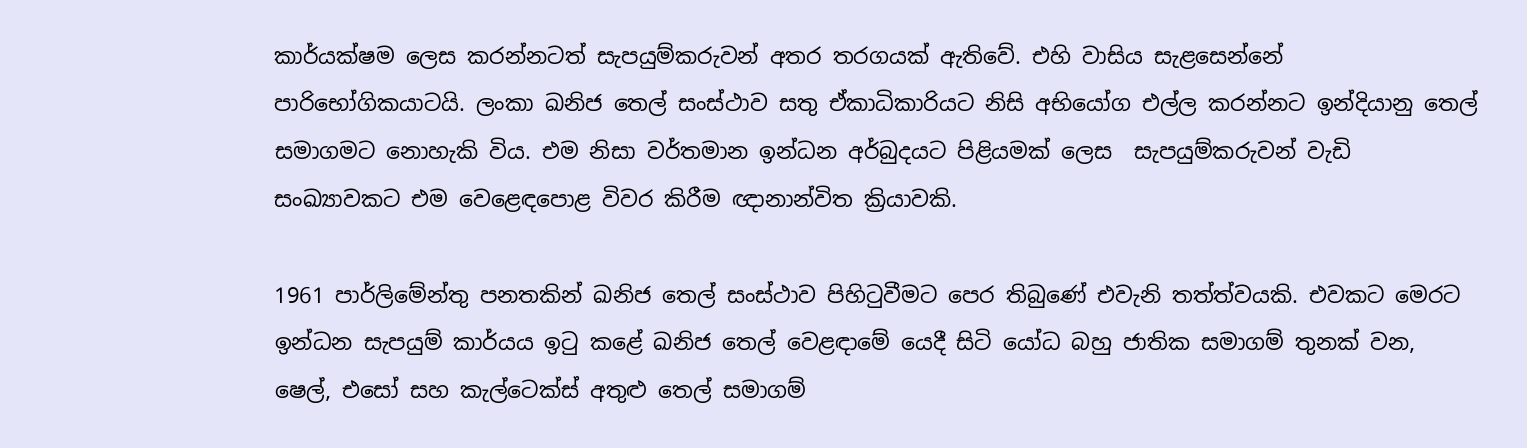කාර්යක්ෂම ලෙස කරන්නටත් සැපයුම්කරුවන් අතර තරගයක් ඇතිවේ. එහි වාසිය සැළසෙන්නේ පාරිභෝගිකයාටයි. ලංකා ඛනිජ තෙල් සංස්ථාව සතු ඒකාධිකාරියට නිසි අභියෝග එල්ල කරන්නට ඉන්දියානු තෙල් සමාගමට නොහැකි විය. එම නිසා වර්තමාන ඉන්ධන අර්බුදයට පිළියමක් ලෙස  සැපයුම්කරුවන් වැඩි සංඛ්‍යාවකට එම වෙළෙඳපොළ විවර කිරීම ඥානාන්විත ක්‍රියාවකි.

1961 පාර්ලිමේන්තු පනතකින් ඛනිජ තෙල් සංස්ථාව පිහිටුවීමට පෙර තිබුණේ එවැනි තත්ත්වයකි. එවකට මෙරට ඉන්ධන සැපයුම් කාර්යය ඉටු කළේ ඛනිජ තෙල් වෙළඳාමේ යෙදී සිටි යෝධ බහු ජාතික සමාගම් තුනක් වන, ෂෙල්, එසෝ සහ කැල්ටෙක්ස් අතුළු තෙල් සමාගම්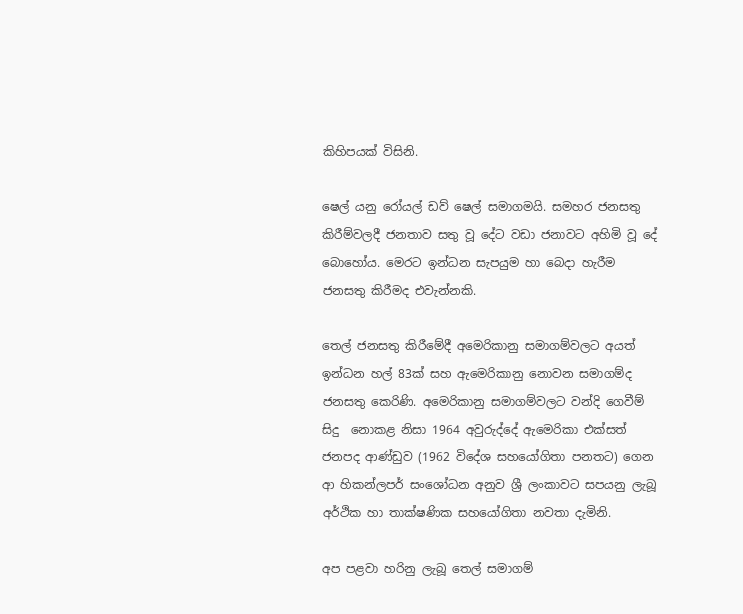කිහිපයක් විසිනි.

ෂෙල් යනු රෝයල් ඩව් ෂෙල් සමාගමයි. සමහර ජනසතු කිරීම්වලදී ජනතාව සතු වූ දේට වඩා ජනාවට අහිමි වූ දේ බොහෝය. මෙරට ඉන්ධන සැපයුම හා බෙදා හැරීම ජනසතු කිරීමද එවැන්නකි.

තෙල් ජනසතු කිරීමේදී අමෙරිකානු සමාගම්වලට අයත් ඉන්ධන හල් 83ක් සහ ඇමෙරිකානු නොවන සමාගම්ද ජනසතු කෙරිණි. අමෙරිකානු සමාගම්වලට වන්දි ගෙවීම් සිදු  නොකළ නිසා 1964 අවුරුද්දේ ඇමෙරිකා එක්සත්  ජනපද ආණ්ඩුව (1962 විදේශ සහයෝගිතා පනතට) ගෙන ආ හිකන්ලපර් සංශෝධන අනුව ශ්‍රී ලංකාවට සපයනු ලැබූ අර්ථික හා තාක්ෂණික සහයෝගිතා නවතා දැමිනි.

අප පළවා හරිනු ලැබූ තෙල් සමාගම්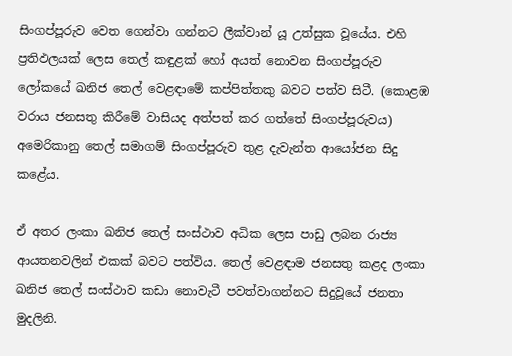සිංගප්පූරුව වෙත ගෙන්වා ගන්නට ලීක්වාන් යූ උත්සුක වූයේය. එහි ප්‍රතිඵලයක් ලෙස තෙල් කඳුළක් හෝ අයත් නොවන සිංගප්පූරුව ලෝකයේ ඛනිජ තෙල් වෙළඳාමේ කප්පිත්තකු බවට පත්ව සිටී. (කොළඹ වරාය ජනසතු කිරීමේ වාසියද අත්පත් කර ගත්තේ සිංගප්පූරුවය) අමෙරිකානු තෙල් සමාගම් සිංගප්පූරුව තුළ දැවැන්ත ආයෝජන සිදු කළේය.

ඒ අතර ලංකා ඛනිජ තෙල් සංස්ථාව අධික ලෙස පාඩු ලබන රාජ්‍ය ආයතනවලින් එකක් බවට පත්විය. තෙල් වෙළඳාම ජනසතු කළද ලංකා ඛනිජ තෙල් සංස්ථාව කඩා නොවැටී පවත්වාගන්නට සිදුවූයේ ජනතා මුදලිනි.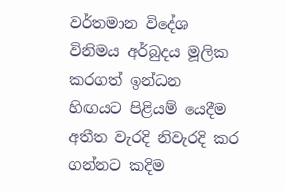වර්තමාන විදේශ විනිමය අර්බුදය මූලික කරගත් ඉන්ධන  හිඟයට පිළියම් යෙදීම අතීත වැරදි නිවැරදි කර ගන්නට කදිම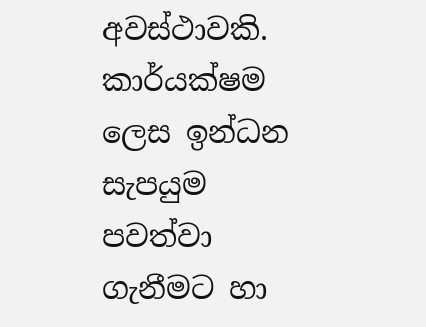අවස්ථාවකි. කාර්යක්ෂම ලෙස ඉන්ධන සැපයුම පවත්වා ගැනීමට හා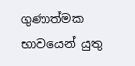ගුණාත්මක භාවයෙන් යුතු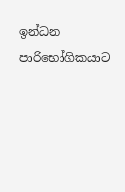ඉන්ධන පාරිභෝගිකයාට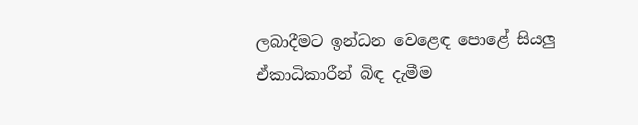ලබාදීමට ඉන්ධන වෙළෙඳ පොළේ සියලු ඒකාධිකාරීන් බිඳ දැමීම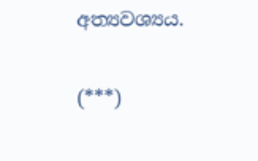අත්‍යවශ්‍යය.

(***)